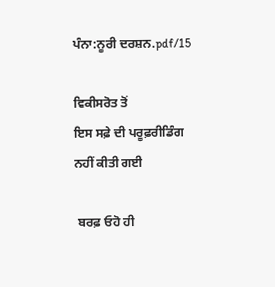ਪੰਨਾ:ਨੂਰੀ ਦਰਸ਼ਨ.pdf/15

ਵਿਕੀਸਰੋਤ ਤੋਂ
ਇਸ ਸਫ਼ੇ ਦੀ ਪਰੂਫ਼ਰੀਡਿੰਗ ਨਹੀਂ ਕੀਤੀ ਗਈ

 ਬਰਫ਼ ਓਹੋ ਹੀ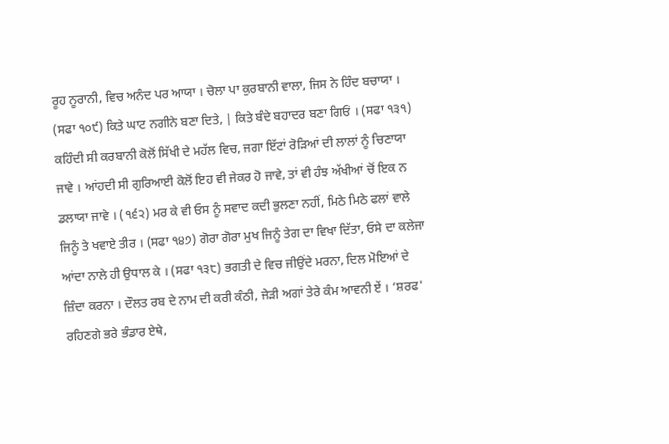ਰੂਹ ਨੂਰਾਨੀ, ਵਿਚ ਅਨੰਦ ਪਰ ਆਯਾ । ਚੋਲਾ ਪਾ ਕੁਰਬਾਨੀ ਵਾਲਾ, ਜਿਸ ਨੇ ਹਿੰਦ ਬਚਾਯਾ । (ਸਫਾ ੧੦੯) ਕਿਤੇ ਘਾਟ ਨਗੀਨੇ ਬਣਾ ਦਿਤੇ, | ਕਿਤੇ ਬੰਦੇ ਬਹਾਦਰ ਬਣਾ ਗਿਓਂ । (ਸਫਾ ੧੩੧) ਕਹਿੰਦੀ ਸੀ ਕਰਬਾਨੀ ਕੋਲੋਂ ਸਿੱਖੀ ਦੇ ਮਹੱਲ ਵਿਚ, ਜਗਾ ਇੱਟਾਂ ਰੋੜਿਆਂ ਦੀ ਲਾਲਾਂ ਨੂੰ ਚਿਣਾਯਾ ਜਾਵੇ । ਆਂਹਦੀ ਸੀ ਗੁਰਿਆਈ ਕੋਲੋਂ ਇਹ ਵੀ ਜੇਕਰ ਹੋ ਜਾਵੇ, ਤਾਂ ਵੀ ਹੰਝ ਅੱਖੀਆਂ ਚੋਂ ਇਕ ਨ ਡਲਾਯਾ ਜਾਵੇ । (੧੬੨) ਮਰ ਕੇ ਵੀ ਓਸ ਨੂੰ ਸਵਾਦ ਕਦੀ ਭੁਲਣਾ ਨਹੀਂ, ਮਿਠੇ ਮਿਠੇ ਫਲਾਂ ਵਾਲੇ ਜਿਨੂੰ ਤੇ ਖਵਾਏ ਤੀਰ । (ਸਫਾ ੧੪੭) ਗੋਰਾ ਗੋਰਾ ਮੁਖ ਜਿਨੂੰ ਤੇਗ ਦਾ ਵਿਖਾ ਦਿੱਤਾ, ਓਸੇ ਦਾ ਕਲੇਜਾ ਆਂਦਾ ਨਾਲੇ ਹੀ ਉਧਾਲ ਕੇ । (ਸਫਾ ੧੩੮) ਭਗਤੀ ਦੇ ਵਿਚ ਜੀਉਂਦੇ ਮਰਨਾ, ਦਿਲ ਮੋਇਆਂ ਦੇ ਜ਼ਿੰਦਾ ਕਰਨਾ । ਦੌਲਤ ਰਬ ਦੇ ਨਾਮ ਦੀ ਕਰੀ ਕੰਠੀ, ਜੇੜੀ ਅਗਾਂ ਤੇਰੇ ਕੰਮ ਆਵਨੀ ਏਂ । ‘ਸ਼ਰਫ' ਰਹਿਣਗੇ ਭਰੇ ਭੰਡਾਰ ਏਥੇ,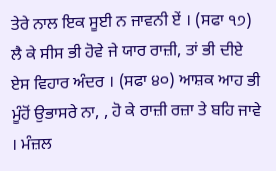ਤੇਰੇ ਨਾਲ ਇਕ ਸੂਈ ਨ ਜਾਵਨੀ ਏਂ । (ਸਫਾ ੧੭) ਲੈ ਕੇ ਸੀਸ ਭੀ ਹੋਵੇ ਜੇ ਯਾਰ ਰਾਜ਼ੀ, ਤਾਂ ਭੀ ਦੀਏ ਏਸ ਵਿਹਾਰ ਅੰਦਰ । (ਸਫਾ ੪੦) ਆਸ਼ਕ ਆਹ ਭੀ ਮੂੰਹੋਂ ਉਭਾਸਰੇ ਨਾ, , ਹੋ ਕੇ ਰਾਜ਼ੀ ਰਜ਼ਾ ਤੇ ਬਹਿ ਜਾਵੇ । ਮੰਜ਼ਲ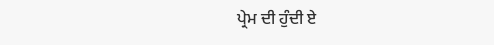ਪ੍ਰੇਮ ਦੀ ਹੁੰਦੀ ਏ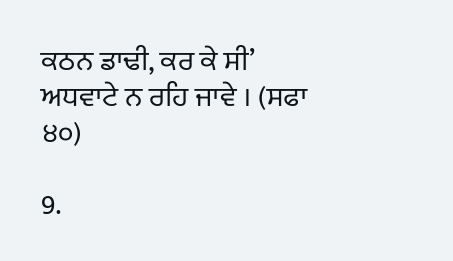ਕਠਨ ਡਾਢੀ, ਕਰ ਕੇ ਸੀ’ ਅਧਵਾਟੇ ਨ ਰਹਿ ਜਾਵੇ । (ਸਫਾ ੪੦)

9.